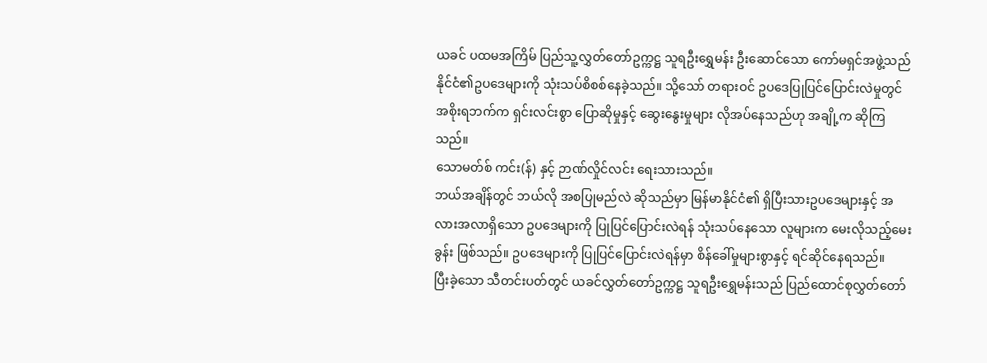ယခင် ပထမအကြိမ် ပြည်သူ့လွှတ်တော်ဥက္ကဋ္ဌ သူရဦးရွှေမန်း ဦးဆောင်သော ကော်မရှင်အဖွဲ့သည် နိုင်ငံ၏ဥပဒေများကို သုံးသပ်စိစစ်နေခဲ့သည်။ သို့သော် တရားဝင် ဥပဒေပြုပြင်ပြောင်းလဲမှုတွင် အစိုးရဘက်က ရှင်းလင်းစွာ ပြောဆိုမှုနှင့် ဆွေးနွေးမှုများ လိုအပ်နေသည်ဟု အချို့က ဆိုကြသည်။
သောမတ်စ် ကင်း(န်) နှင့် ဉာဏ်လှိုင်လင်း ရေးသားသည်။
ဘယ်အချိန်တွင် ဘယ်လို အစပြုမည်လဲ ဆိုသည်မှာ မြန်မာနိုင်ငံ၏ ရှိပြီးသားဥပဒေများနှင့် အလားအလာရှိသော ဥပဒေများကို ပြုပြင်ပြောင်းလဲရန် သုံးသပ်နေသော လူများက မေးလိုသည့်မေးခွန်း ဖြစ်သည်။ ဥပဒေများကို ပြုပြင်ပြောင်းလဲရန်မှာ စိန်ခေါ်မှုများစွာနှင့် ရင်ဆိုင်နေရသည်။
ပြီးခဲ့သော သီတင်းပတ်တွင် ယခင်လွှတ်တော်ဥက္ကဋ္ဌ သူရဦးရွှေမန်းသည် ပြည်ထောင်စုလွှတ်တော်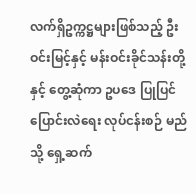လက်ရှိဥက္ကဋ္ဌများဖြစ်သည့် ဦးဝင်းမြင့်နှင့် မန်းဝင်းခိုင်သန်းတို့နှင့် တွေ့ဆုံကာ ဥပဒေ ပြုပြင်ပြောင်းလဲရေး လုပ်ငန်းစဉ် မည်သို့ ရှေ့ဆက်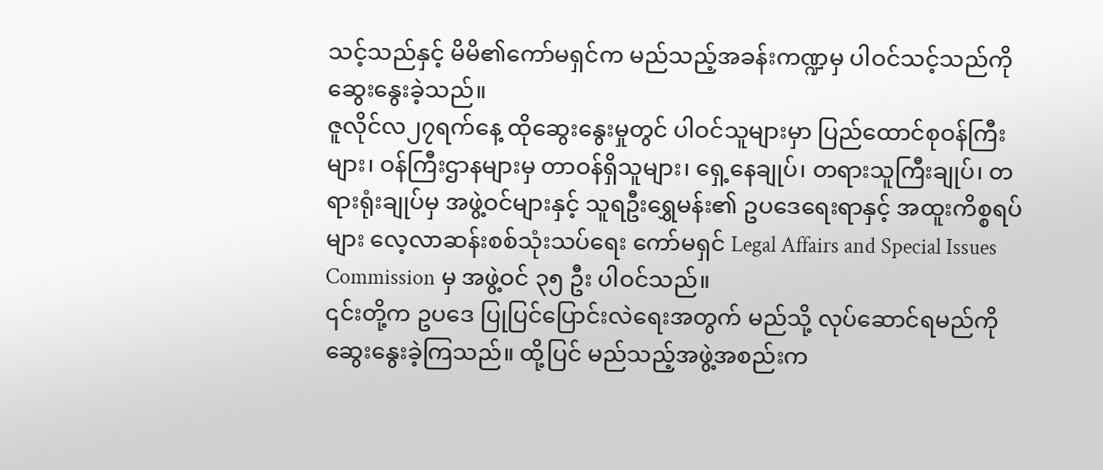သင့်သည်နှင့် မိမိ၏ကော်မရှင်က မည်သည့်အခန်းကဏ္ဍမှ ပါဝင်သင့်သည်ကို ဆွေးနွေးခဲ့သည်။
ဇူလိုင်လ၂၇ရက်နေ့ ထိုဆွေးနွေးမှုတွင် ပါဝင်သူများမှာ ပြည်ထောင်စုဝန်ကြီးများ၊ ဝန်ကြီးဌာနများမှ တာဝန်ရှိသူများ၊ ရှေ့နေချုပ်၊ တရားသူကြီးချုပ်၊ တရားရုံးချုပ်မှ အဖွဲ့ဝင်များနှင့် သူရဦးရွှေမန်း၏ ဥပဒေရေးရာနှင့် အထူးကိစ္စရပ်များ လေ့လာဆန်းစစ်သုံးသပ်ရေး ကော်မရှင် Legal Affairs and Special Issues Commission မှ အဖွဲ့ဝင် ၃၅ ဦး ပါဝင်သည်။
၎င်းတို့က ဥပဒေ ပြုပြင်ပြောင်းလဲရေးအတွက် မည်သို့ လုပ်ဆောင်ရမည်ကို ဆွေးနွေးခဲ့ကြသည်။ ထို့ပြင် မည်သည့်အဖွဲ့အစည်းက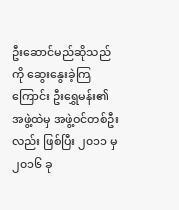ဦးဆောင်မည်ဆိုသည်ကို ဆွေးနွေးခဲ့ကြကြောင်း ဦးရွှေမန်း၏ အဖွဲ့ထဲမှ အဖွဲ့ဝင်တစ်ဦးလည်း ဖြစ်ပြီး ၂၀၁၁ မှ ၂၀၁၆ ခု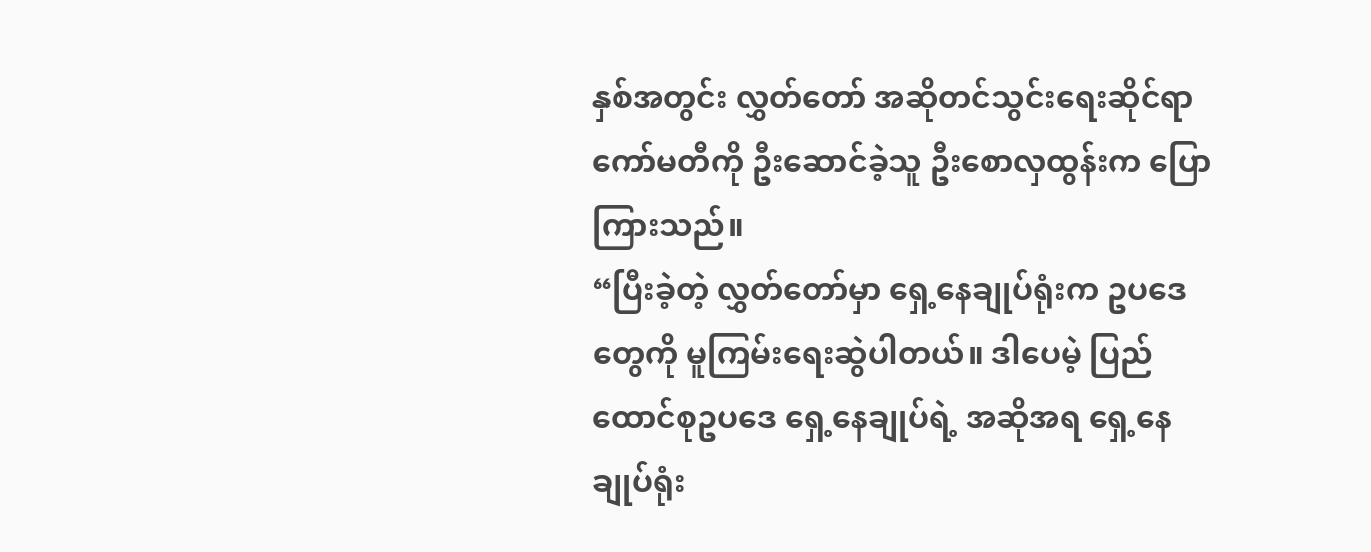နှစ်အတွင်း လွှတ်တော် အဆိုတင်သွင်းရေးဆိုင်ရာ ကော်မတီကို ဦးဆောင်ခဲ့သူ ဦးစောလှထွန်းက ပြောကြားသည်။
“ပြီးခဲ့တဲ့ လွှတ်တော်မှာ ရှေ့နေချုပ်ရုံးက ဥပဒေတွေကို မူကြမ်းရေးဆွဲပါတယ်။ ဒါပေမဲ့ ပြည်ထောင်စုဥပဒေ ရှေ့နေချုပ်ရဲ့ အဆိုအရ ရှေ့နေချုပ်ရုံး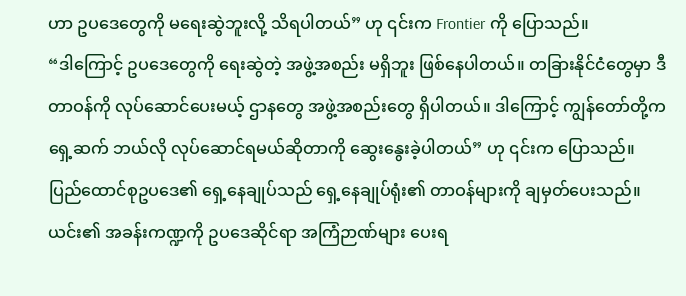ဟာ ဥပဒေတွေကို မရေးဆွဲဘူးလို့ သိရပါတယ်” ဟု ၎င်းက Frontier ကို ပြောသည်။
“ဒါကြောင့် ဥပဒေတွေကို ရေးဆွဲတဲ့ အဖွဲ့အစည်း မရှိဘူး ဖြစ်နေပါတယ်။ တခြားနိုင်ငံတွေမှာ ဒီတာဝန်ကို လုပ်ဆောင်ပေးမယ့် ဌာနတွေ အဖွဲ့အစည်းတွေ ရှိပါတယ်။ ဒါကြောင့် ကျွန်တော်တို့က ရှေ့ဆက် ဘယ်လို လုပ်ဆောင်ရမယ်ဆိုတာကို ဆွေးနွေးခဲ့ပါတယ်” ဟု ၎င်းက ပြောသည်။
ပြည်ထောင်စုဥပဒေ၏ ရှေ့နေချုပ်သည် ရှေ့နေချုပ်ရုံး၏ တာဝန်များကို ချမှတ်ပေးသည်။ ယင်း၏ အခန်းကဏ္ဍကို ဥပဒေဆိုင်ရာ အကြံဉာဏ်များ ပေးရ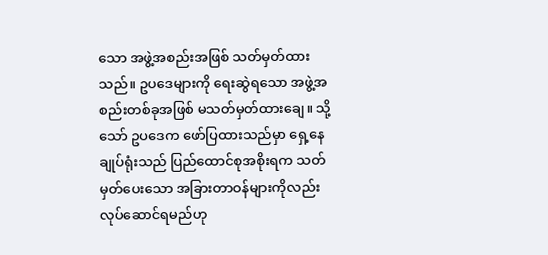သော အဖွဲ့အစည်းအဖြစ် သတ်မှတ်ထားသည်။ ဥပဒေများကို ရေးဆွဲရသော အဖွဲ့အစည်းတစ်ခုအဖြစ် မသတ်မှတ်ထားချေ။ သို့သော် ဥပဒေက ဖော်ပြထားသည်မှာ ရှေ့နေချုပ်ရုံးသည် ပြည်ထောင်စုအစိုးရက သတ်မှတ်ပေးသော အခြားတာဝန်များကိုလည်း လုပ်ဆောင်ရမည်ဟု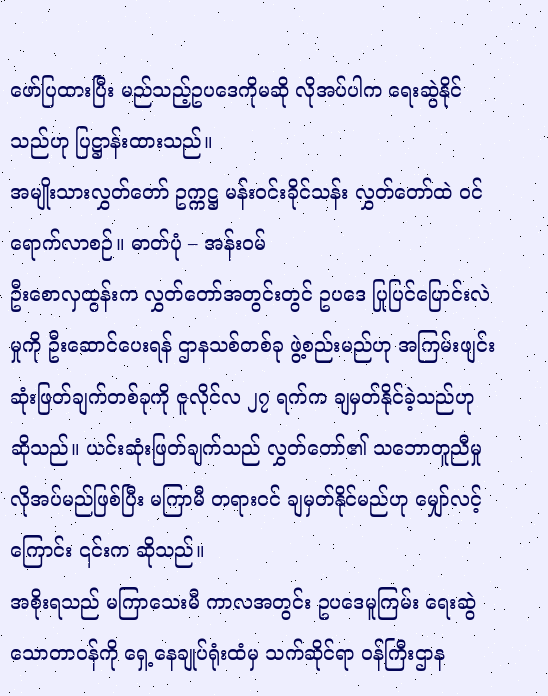ဖော်ပြထားပြီး မည်သည့်ဥပဒေကိုမဆို လိုအပ်ပါက ရေးဆွဲနိုင်သည်ဟု ပြဋ္ဌာန်းထားသည်။
အမျိုးသားလွှတ်တော် ဥက္ကဋ္ဌ မန်းဝင်းခိုင်သန်း လွှတ်တော်ထဲ ဝင်ရောက်လာစဉ်။ ဓာတ်ပုံ – အန်းဝမ်
ဦးစောလှထွန်းက လွှတ်တော်အတွင်းတွင် ဥပဒေ ပြုပြင်ပြောင်းလဲမှုကို ဦးဆောင်ပေးရန် ဌာနသစ်တစ်ခု ဖွဲ့စည်းမည်ဟု အကြမ်းဖျင်း ဆုံးဖြတ်ချက်တစ်ခုကို ဇူလိုင်လ ၂၇ ရက်က ချမှတ်နိုင်ခဲ့သည်ဟု ဆိုသည်။ ယင်းဆုံးဖြတ်ချက်သည် လွှတ်တော်၏ သဘောတူညီမှု လိုအပ်မည်ဖြစ်ပြီး မကြာမီ တရားဝင် ချမှတ်နိုင်မည်ဟု မျှော်လင့်ကြောင်း ၎င်းက ဆိုသည်။
အစိုးရသည် မကြာသေးမီ ကာလအတွင်း ဥပဒေမူကြမ်း ရေးဆွဲသောတာဝန်ကို ရှေ့နေချုပ်ရုံးထံမှ သက်ဆိုင်ရာ ဝန်ကြီးဌာန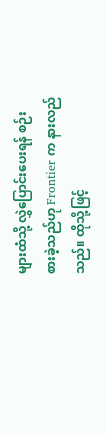များထံသို့ လွှဲပြောင်းပေးရန် စဉ်းစားခဲ့သည်ဟု Frontier က နားလည်သည်။ ထိုသို့ဖြင့်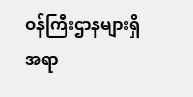ဝန်ကြီးဌာနများရှိ အရာ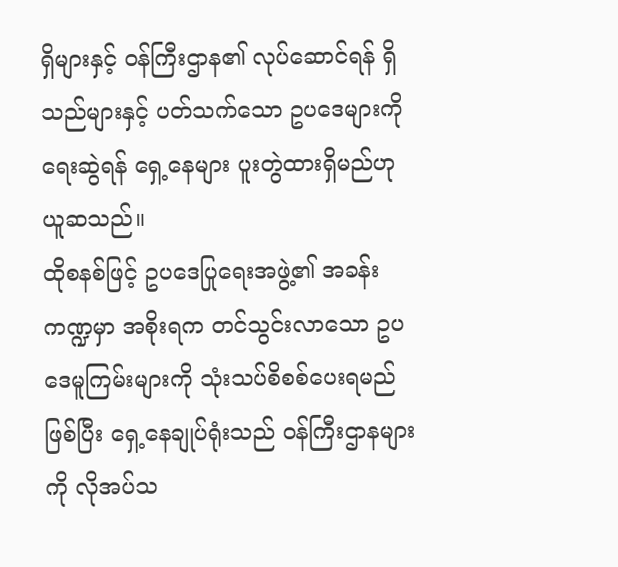ရှိများနှင့် ဝန်ကြီးဌာန၏ လုပ်ဆောင်ရန် ရှိသည်များနှင့် ပတ်သက်သော ဥပဒေများကို ရေးဆွဲရန် ရှေ့နေများ ပူးတွဲထားရှိမည်ဟု ယူဆသည်။
ထိုစနစ်ဖြင့် ဥပဒေပြုရေးအဖွဲ့၏ အခန်းကဏ္ဍမှာ အစိုးရက တင်သွင်းလာသော ဥပဒေမူကြမ်းများကို သုံးသပ်စိစစ်ပေးရမည်ဖြစ်ပြီး ရှေ့နေချုပ်ရုံးသည် ဝန်ကြီးဌာနများကို လိုအပ်သ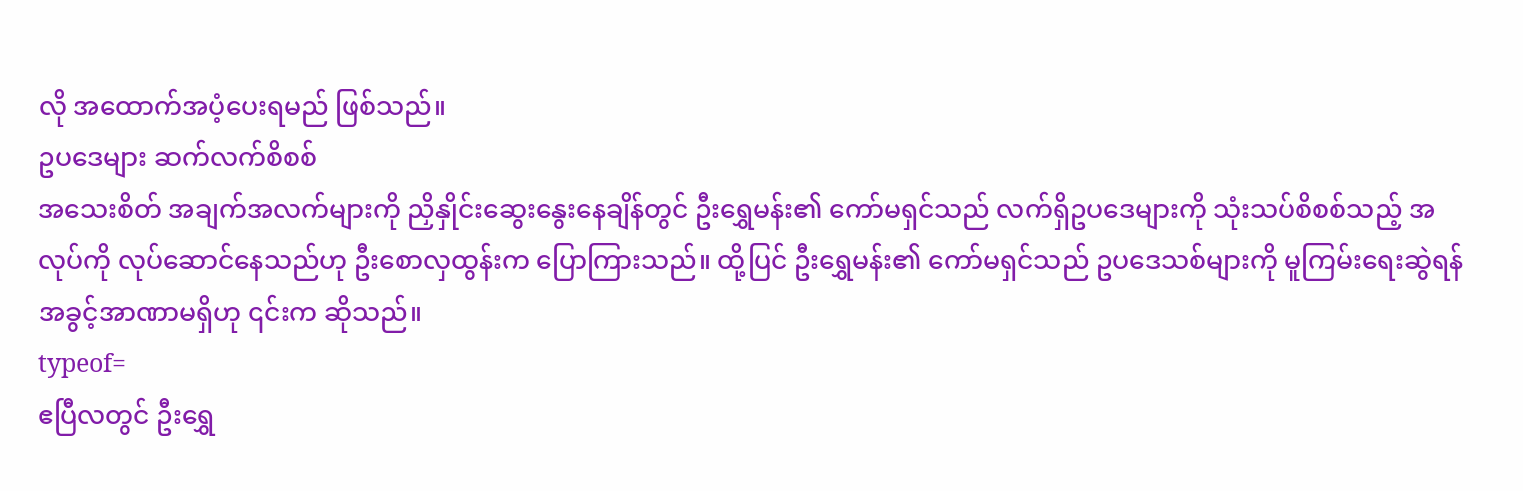လို အထောက်အပံ့ပေးရမည် ဖြစ်သည်။
ဥပဒေများ ဆက်လက်စိစစ်
အသေးစိတ် အချက်အလက်များကို ညှိနှိုင်းဆွေးနွေးနေချိန်တွင် ဦးရွှေမန်း၏ ကော်မရှင်သည် လက်ရှိဥပဒေများကို သုံးသပ်စိစစ်သည့် အလုပ်ကို လုပ်ဆောင်နေသည်ဟု ဦးစောလှထွန်းက ပြောကြားသည်။ ထို့ပြင် ဦးရွှေမန်း၏ ကော်မရှင်သည် ဥပဒေသစ်များကို မူကြမ်းရေးဆွဲရန် အခွင့်အာဏာမရှိဟု ၎င်းက ဆိုသည်။
typeof=
ဧပြီလတွင် ဦးရွှေ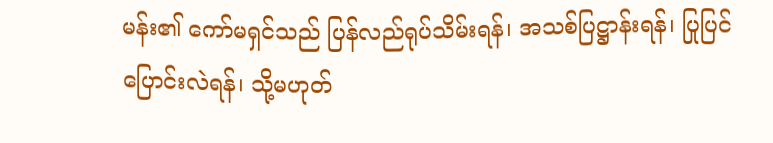မန်း၏ ကော်မရှင်သည် ပြန်လည်ရုပ်သိမ်းရန်၊ အသစ်ပြဋ္ဌာန်းရန်၊ ပြုပြင်ပြောင်းလဲရန်၊ သို့မဟုတ်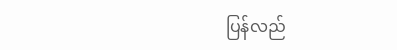ပြန်လည်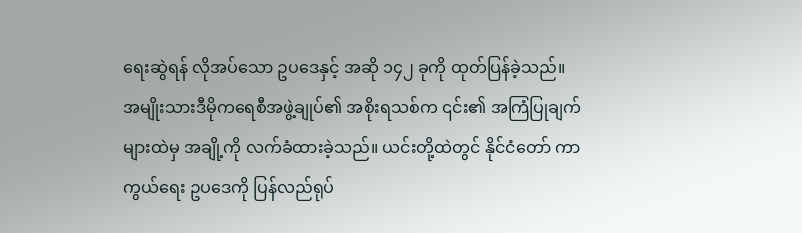ရေးဆွဲရန် လိုအပ်သော ဥပဒေနှင့် အဆို ၁၄၂ ခုကို ထုတ်ပြန်ခဲ့သည်။
အမျိုးသားဒီမိုကရေစီအဖွဲ့ချုပ်၏ အစိုးရသစ်က ၎င်း၏ အကြံပြုချက်များထဲမှ အချို့ကို လက်ခံထားခဲ့သည်။ ယင်းတို့ထဲတွင် နိုင်ငံတော် ကာကွယ်ရေး ဥပဒေကို ပြန်လည်ရုပ်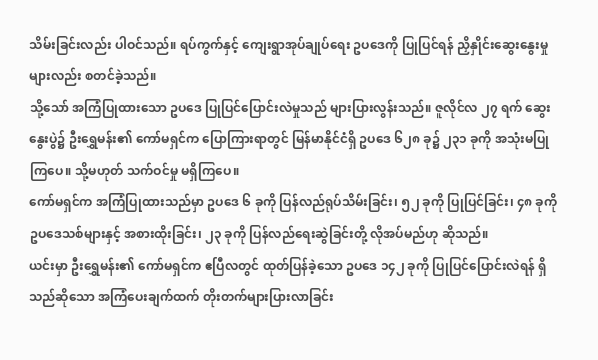သိမ်းခြင်းလည်း ပါဝင်သည်။ ရပ်ကွက်နှင့် ကျေးရွာအုပ်ချုပ်ရေး ဥပဒေကို ပြုပြင်ရန် ညှိနှိုင်းဆွေးနွေးမှုများလည်း စတင်ခဲ့သည်။
သို့သော် အကြံပြုထားသော ဥပဒေ ပြုပြင်ပြောင်းလဲမှုသည် များပြားလွန်းသည်။ ဇူလိုင်လ ၂၇ ရက် ဆွေးနွေးပွဲ၌ ဦးရွှေမန်း၏ ကော်မရှင်က ပြောကြားရာတွင် မြန်မာနိုင်ငံရှိ ဥပဒေ ၆၂၈ ခု၌ ၂၃၁ ခုကို အသုံးမပြုကြပေ။ သို့မဟုတ် သက်ဝင်မှု မရှိကြပေ။
ကော်မရှင်က အကြံပြုထားသည်မှာ ဥပဒေ ၆ ခုကို ပြန်လည်ရုပ်သိမ်းခြင်း၊ ၅၂ ခုကို ပြုပြင်ခြင်း၊ ၄၈ ခုကို ဥပဒေသစ်များနှင့် အစားထိုးခြင်း၊ ၂၃ ခုကို ပြန်လည်ရေးဆွဲခြင်းတို့ လိုအပ်မည်ဟု ဆိုသည်။
ယင်းမှာ ဦးရွှေမန်း၏ ကော်မရှင်က ဧပြီလတွင် ထုတ်ပြန်ခဲ့သော ဥပဒေ ၁၄၂ ခုကို ပြုပြင်ပြောင်းလဲရန် ရှိသည်ဆိုသော အကြံပေးချက်ထက် တိုးတက်များပြားလာခြင်း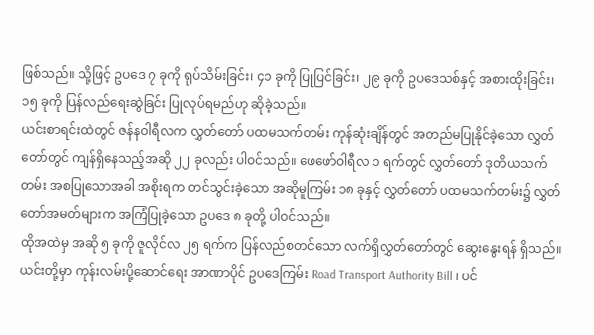ဖြစ်သည်။ သို့ဖြင့် ဥပဒေ ၇ ခုကို ရုပ်သိမ်းခြင်း၊ ၄၁ ခုကို ပြုပြင်ခြင်း၊ ၂၉ ခုကို ဥပဒေသစ်နှင့် အစားထိုးခြင်း၊ ၁၅ ခုကို ပြန်လည်ရေးဆွဲခြင်း ပြုလုပ်ရမည်ဟု ဆိုခဲ့သည်။
ယင်းစာရင်းထဲတွင် ဇန်နဝါရီလက လွှတ်တော် ပထမသက်တမ်း ကုန်ဆုံးချိန်တွင် အတည်မပြုနိုင်ခဲ့သော လွှတ်တော်တွင် ကျန်ရှိနေသည့်အဆို ၂၂ ခုလည်း ပါဝင်သည်။ ဖေဖော်ဝါရီလ ၁ ရက်တွင် လွှတ်တော် ဒုတိယသက်တမ်း အစပြုသောအခါ အစိုးရက တင်သွင်းခဲ့သော အဆိုမူကြမ်း ၁၈ ခုနှင့် လွှတ်တော် ပထမသက်တမ်း၌ လွှတ်တော်အမတ်များက အကြံပြုခဲ့သော ဥပဒေ ၈ ခုတို့ ပါဝင်သည်။
ထိုအထဲမှ အဆို ၅ ခုကို ဇူလိုင်လ ၂၅ ရက်က ပြန်လည်စတင်သော လက်ရှိလွှတ်တော်တွင် ဆွေးနွေးရန် ရှိသည်။ ယင်းတို့မှာ ကုန်းလမ်းပို့ဆောင်ရေး အာဏာပိုင် ဥပဒေကြမ်း Road Transport Authority Bill ၊ ပင်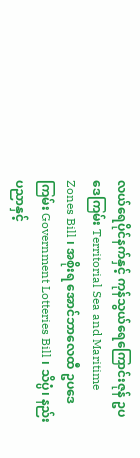လယ်ရေပိုင်နက်နှင့် ကုန်သွယ်ရေကြောင်းဇုန် ဥပဒေကြမ်း Territorial Sea and Maritime Zones Bill ၊ အစိုးရ အောင်ဘာလေထီ ဥပဒေကြမ်း Government Lotteries Bill ၊ သိပ္ပံ၊ နည်းပညာနှင့်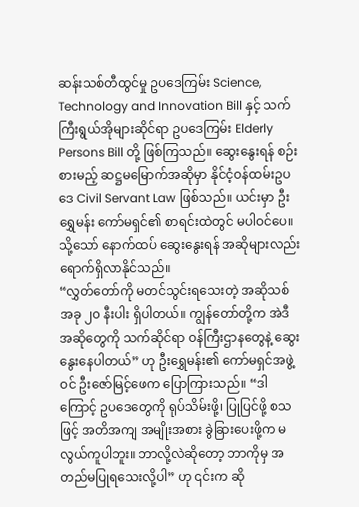ဆန်းသစ်တီထွင်မှု ဥပဒေကြမ်း Science, Technology and Innovation Bill နှင့် သက်ကြီးရွယ်အိုများဆိုင်ရာ ဥပဒေကြမ်း Elderly Persons Bill တို့ ဖြစ်ကြသည်။ ဆွေးနွေးရန် စဉ်းစားမည့် ဆဋ္ဌမမြောက်အဆိုမှာ နိုင်ငံ့ဝန်ထမ်းဥပဒေ Civil Servant Law ဖြစ်သည်။ ယင်းမှာ ဦးရွှေမန်း ကော်မရှင်၏ စာရင်းထဲတွင် မပါဝင်ပေ။ သို့သော် နောက်ထပ် ဆွေးနွေးရန် အဆိုများလည်း ရောက်ရှိလာနိုင်သည်။
“လွှတ်တော်ကို မတင်သွင်းရသေးတဲ့ အဆိုသစ် အခု ၂၀ နီးပါး ရှိပါတယ်။ ကျွန်တော်တို့က အဲဒီအဆိုတွေကို သက်ဆိုင်ရာ ဝန်ကြီးဌာနတွေနဲ့ ဆွေးနွေးနေပါတယ်” ဟု ဦးရွှေမန်း၏ ကော်မရှင်အဖွဲ့ဝင် ဦးဇော်မြင့်ဖေက ပြောကြားသည်။ “ဒါကြောင့် ဥပဒေတွေကို ရုပ်သိမ်းဖို့၊ ပြုပြင်ဖို့ စသဖြင့် အတိအကျ အမျိုးအစား ခွဲခြားပေးဖို့က မလွယ်ကူပါဘူး။ ဘာလို့လဲဆိုတော့ ဘာကိုမှ အတည်မပြုရသေးလို့ပါ” ဟု ၎င်းက ဆို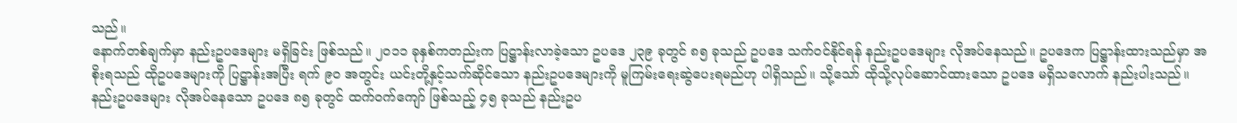သည်။
နောက်တစ်ချက်မှာ နည်းဥပဒေများ မရှိခြင်း ဖြစ်သည်။ ၂၀၁၁ ခုနှစ်ကတည်းက ပြဋ္ဌာန်းလာခဲ့သော ဥပဒေ ၂၃၉ ခုတွင် ၈၅ ခုသည် ဥပဒေ သက်ဝင်နိုင်ရန် နည်းဥပဒေများ လိုအပ်နေသည်။ ဥပဒေက ပြဋ္ဌာန်းထားသည်မှာ အစိုးရသည် ထိုဥပဒေများကို ပြဋ္ဌာန်းအပြီး ရက် ၉၀ အတွင်း ယင်းတို့နှင့်သက်ဆိုင်သော နည်းဥပဒေများကို မူကြမ်းရေးဆွဲပေးရမည်ဟု ပါရှိသည်။ သို့သော် ထိုသို့လုပ်ဆောင်ထားသော ဥပဒေ မရှိသလောက် နည်းပါးသည်။
နည်းဥပဒေများ လိုအပ်နေသော ဥပဒေ ၈၅ ခုတွင် ထက်ဝက်ကျော် ဖြစ်သည့် ၄၅ ခုသည် နည်းဥပ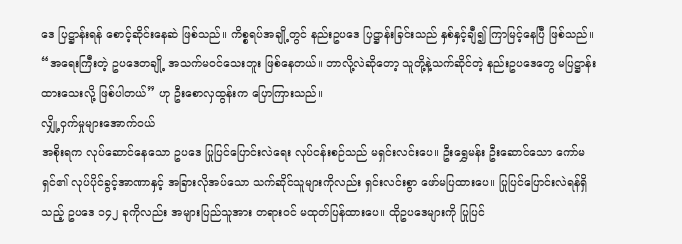ဒေ ပြဋ္ဌာန်းရန် စောင့်ဆိုင်းနေဆဲ ဖြစ်သည်။ ကိစ္စရပ်အချို့တွင် နည်းဥပဒေ ပြဋ္ဌာန်းခြင်းသည် နှစ်နှင့်ချီ၍ ကြာမြင့်နေပြီ ဖြစ်သည်။ “အရေးကြီးတဲ့ ဥပဒေတချို့ အသက်မဝင်သေးဘူး ဖြစ်နေတယ်။ ဘာလို့လဲဆိုတော့ သူတို့နဲ့သက်ဆိုင်တဲ့ နည်းဥပဒေတွေ မပြဋ္ဌာန်းထားသေးလို့ ဖြစ်ပါတယ်” ဟု ဦးစောလှထွန်းက ပြောကြားသည်။
လျှို့ဝှက်မှုများအောက်ဝယ်
အစိုးရက လုပ်ဆောင်နေသော ဥပဒေ ပြုပြင်ပြောင်းလဲရေး လုပ်ငန်းစဉ်သည် မရှင်းလင်းပေ။ ဦးရွှေမန်း ဦးဆောင်သော ကော်မရှင်၏ လုပ်ပိုင်ခွင့်အာဏာနှင့် အခြားလိုအပ်သော သက်ဆိုင်သူများကိုလည်း ရှင်းလင်းစွာ ဖော်မပြထားပေ။ ပြုပြင်ပြောင်းလဲရန်ရှိသည့် ဥပဒေ ၁၄၂ ခုကိုလည်း အများပြည်သူအား တရားဝင် မထုတ်ပြန်ထားပေ။ ထိုဥပဒေများကို ပြုပြင်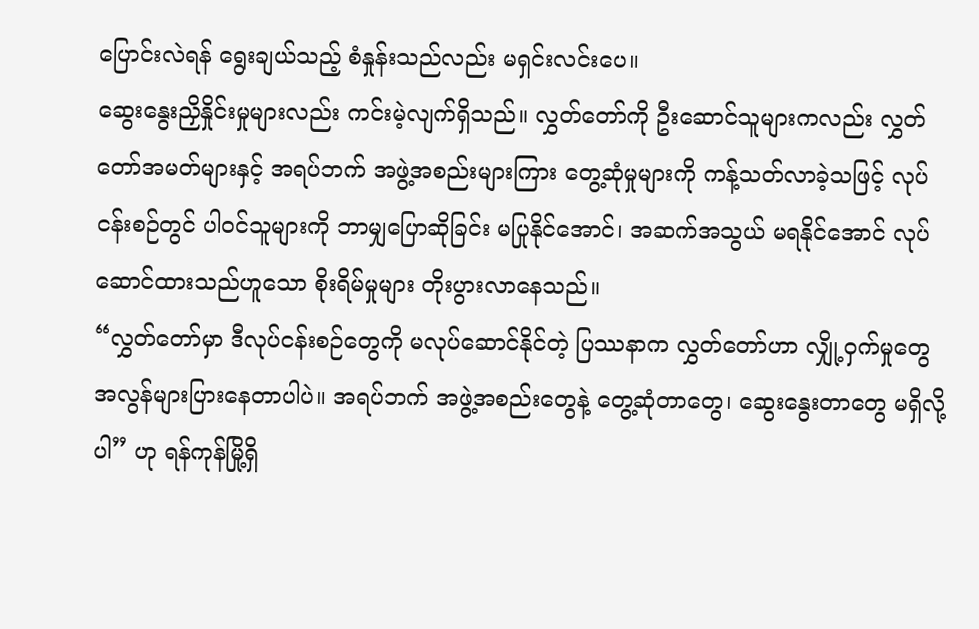ပြောင်းလဲရန် ရွေးချယ်သည့် စံနှုန်းသည်လည်း မရှင်းလင်းပေ။
ဆွေးနွေးညှိနှိုင်းမှုများလည်း ကင်းမဲ့လျက်ရှိသည်။ လွှတ်တော်ကို ဦးဆောင်သူများကလည်း လွှတ်တော်အမတ်များနှင့် အရပ်ဘက် အဖွဲ့အစည်းများကြား တွေ့ဆုံမှုများကို ကန့်သတ်လာခဲ့သဖြင့် လုပ်ငန်းစဉ်တွင် ပါဝင်သူများကို ဘာမျှပြောဆိုခြင်း မပြုနိုင်အောင်၊ အဆက်အသွယ် မရနိုင်အောင် လုပ်ဆောင်ထားသည်ဟူသော စိုးရိမ်မှုများ တိုးပွားလာနေသည်။
“လွှတ်တော်မှာ ဒီလုပ်ငန်းစဉ်တွေကို မလုပ်ဆောင်နိုင်တဲ့ ပြဿနာက လွှတ်တော်ဟာ လျှို့ဝှက်မှုတွေ အလွန်များပြားနေတာပါပဲ။ အရပ်ဘက် အဖွဲ့အစည်းတွေနဲ့ တွေ့ဆုံတာတွေ၊ ဆွေးနွေးတာတွေ မရှိလို့ပါ” ဟု ရန်ကုန်မြို့ရှိ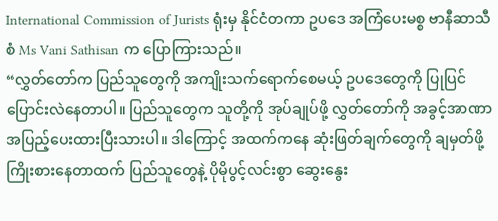International Commission of Jurists ရုံးမှ နိုင်ငံတကာ ဥပဒေ အကြံပေးမစ္စ ဗာနီဆာသီစံ Ms Vani Sathisan က ပြောကြားသည်။
“လွှတ်တော်က ပြည်သူတွေကို အကျိုးသက်ရောက်စေမယ့် ဥပဒေတွေကို ပြုပြင်ပြောင်းလဲနေတာပါ။ ပြည်သူတွေက သူတို့ကို အုပ်ချုပ်ဖို့ လွှတ်တော်ကို အခွင့်အာဏာ အပြည့်ပေးထားပြီးသားပါ။ ဒါကြောင့် အထက်ကနေ ဆုံးဖြတ်ချက်တွေကို ချမှတ်ဖို့ ကြိုးစားနေတာထက် ပြည်သူတွေနဲ့ ပိုမိုပွင့်လင်းစွာ ဆွေးနွေး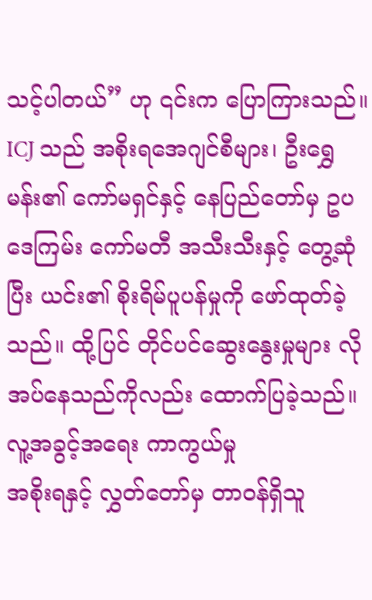သင့်ပါတယ်” ဟု ၎င်းက ပြောကြားသည်။
ICJ သည် အစိုးရအေဂျင်စီများ၊ ဦးရွှေမန်း၏ ကော်မရှင်နှင့် နေပြည်တော်မှ ဥပဒေကြမ်း ကော်မတီ အသီးသီးနှင့် တွေ့ဆုံပြီး ယင်း၏ စိုးရိမ်ပူပန်မှုကို ဖော်ထုတ်ခဲ့သည်။ ထို့ပြင် တိုင်ပင်ဆွေးနွေးမှုများ လိုအပ်နေသည်ကိုလည်း ထောက်ပြခဲ့သည်။
လူ့အခွင့်အရေး ကာကွယ်မှု
အစိုးရနှင့် လွှတ်တော်မှ တာဝန်ရှိသူ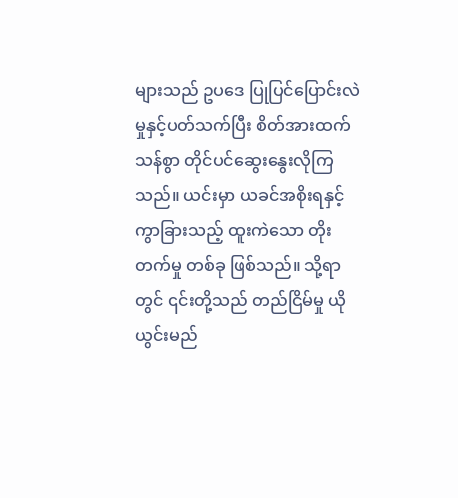များသည် ဥပဒေ ပြုပြင်ပြောင်းလဲမှုနှင့်ပတ်သက်ပြီး စိတ်အားထက်သန်စွာ တိုင်ပင်ဆွေးနွေးလိုကြသည်။ ယင်းမှာ ယခင်အစိုးရနှင့် ကွာခြားသည့် ထူးကဲသော တိုးတက်မှု တစ်ခု ဖြစ်သည်။ သို့ရာတွင် ၎င်းတို့သည် တည်ငြိမ်မှု ယိုယွင်းမည်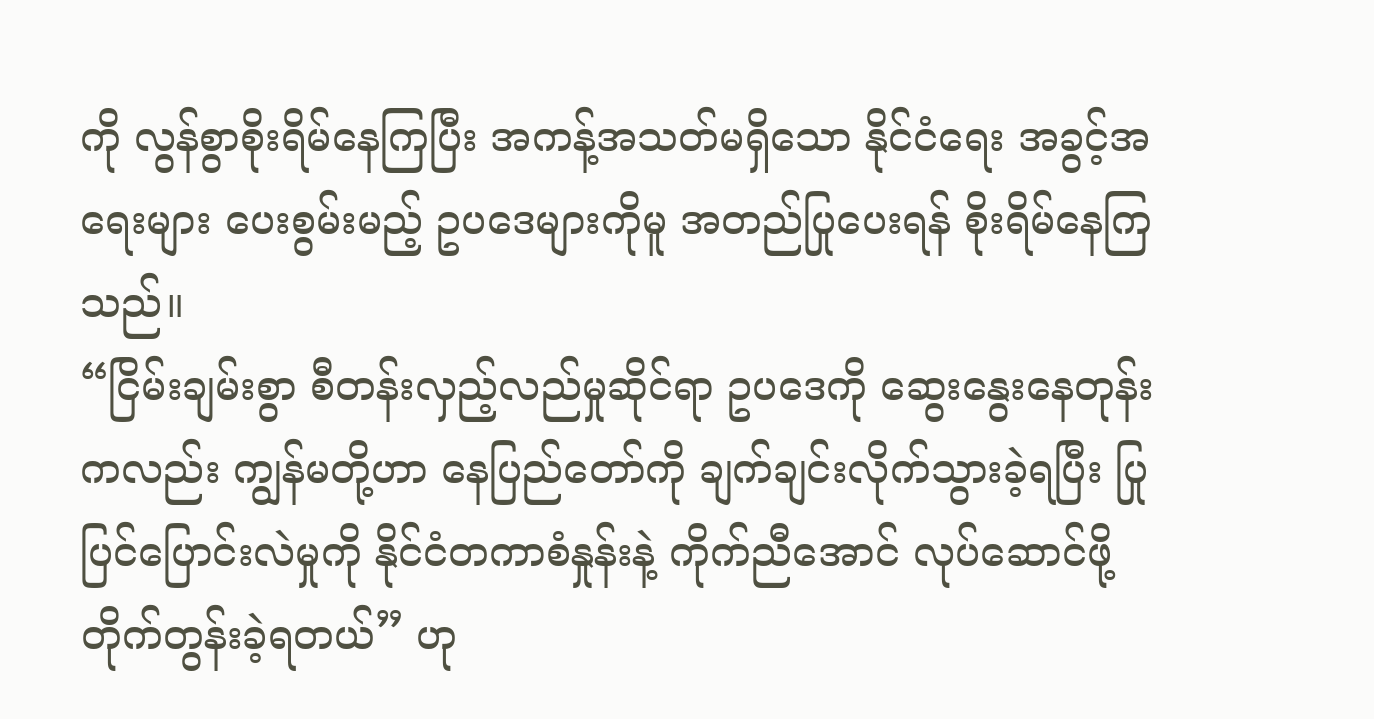ကို လွန်စွာစိုးရိမ်နေကြပြီး အကန့်အသတ်မရှိသော နိုင်ငံရေး အခွင့်အရေးများ ပေးစွမ်းမည့် ဥပဒေများကိုမူ အတည်ပြုပေးရန် စိုးရိမ်နေကြသည်။
“ငြိမ်းချမ်းစွာ စီတန်းလှည့်လည်မှုဆိုင်ရာ ဥပဒေကို ဆွေးနွေးနေတုန်းကလည်း ကျွန်မတို့ဟာ နေပြည်တော်ကို ချက်ချင်းလိုက်သွားခဲ့ရပြီး ပြုပြင်ပြောင်းလဲမှုကို နိုင်ငံတကာစံနှုန်းနဲ့ ကိုက်ညီအောင် လုပ်ဆောင်ဖို့ တိုက်တွန်းခဲ့ရတယ်” ဟု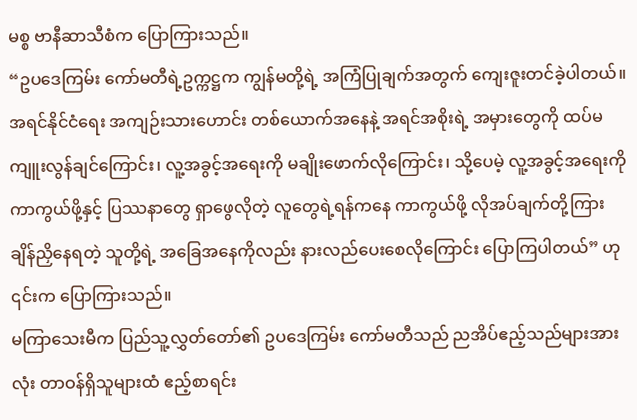မစ္စ ဗာနီဆာသီစံက ပြောကြားသည်။
“ဥပဒေကြမ်း ကော်မတီရဲ့ဥက္ကဋ္ဌက ကျွန်မတို့ရဲ့ အကြံပြုချက်အတွက် ကျေးဇူးတင်ခဲ့ပါတယ်။ အရင်နိုင်ငံရေး အကျဉ်းသားဟောင်း တစ်ယောက်အနေနဲ့ အရင်အစိုးရဲ့ အမှားတွေကို ထပ်မကျူးလွန်ချင်ကြောင်း၊ လူ့အခွင့်အရေးကို မချိုးဖောက်လိုကြောင်း၊ သို့ပေမဲ့ လူ့အခွင့်အရေးကို ကာကွယ်ဖို့နှင့် ပြဿနာတွေ ရှာဖွေလိုတဲ့ လူတွေရဲ့ရန်ကနေ ကာကွယ်ဖို့ လိုအပ်ချက်တို့ကြား ချိန်ညှိနေရတဲ့ သူတို့ရဲ့ အခြေအနေကိုလည်း နားလည်ပေးစေလိုကြောင်း ပြောကြပါတယ်” ဟု ၎င်းက ပြောကြားသည်။
မကြာသေးမီက ပြည်သူ့လွှတ်တော်၏ ဥပဒေကြမ်း ကော်မတီသည် ညအိပ်ဧည့်သည်များအားလုံး တာဝန်ရှိသူများထံ ဧည့်စာရင်း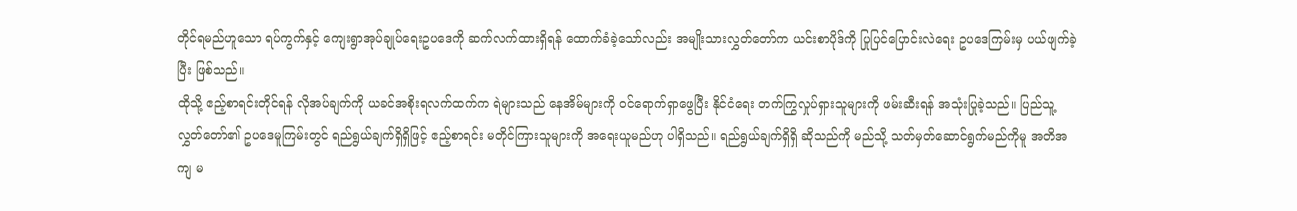တိုင်ရမည်ဟူသော ရပ်ကွက်နှင့် ကျေးရွာအုပ်ချုပ်ရေးဥပဒေကို ဆက်လက်ထားရှိရန် ထောက်ခံခဲ့သော်လည်း အမျိုးသားလွှတ်တော်က ယင်းစာပိုဒ်ကို ပြုပြင်ပြောင်းလဲရေး ဥပဒေကြမ်းမှ ပယ်ဖျက်ခဲ့ပြီး ဖြစ်သည်။
ထိုသို့ ဧည့်စာရင်းတိုင်ရန် လိုအပ်ချက်ကို ယခင်အစိုးရလက်ထက်က ရဲများသည် နေအိမ်များကို ဝင်ရောက်ရှာဖွေပြီး နိုင်ငံရေး တက်ကြွလှုပ်ရှားသူများကို ဖမ်းဆီးရန် အသုံးပြုခဲ့သည်။ ပြည်သူ့လွှတ်တော်၏ ဥပဒေမူကြမ်းတွင် ရည်ရွယ်ချက်ရှိရှိဖြင့် ဧည့်စာရင်း မတိုင်ကြားသူများကို အရေးယူမည်ဟု ပါရှိသည်။ ရည်ရွယ်ချက်ရှိရှိ ဆိုသည်ကို မည်သို့ သတ်မှတ်ဆောင်ရွက်မည်ကိုမူ အတိအကျ မ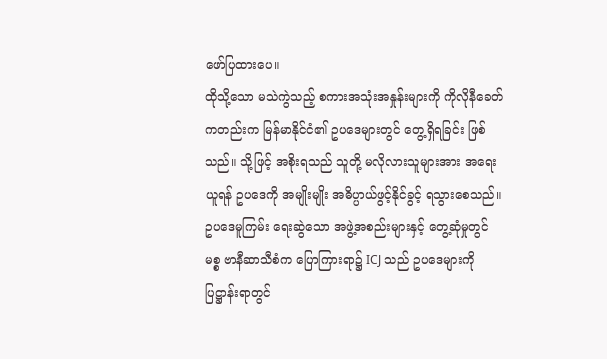ဖော်ပြထားပေ။
ထိုသို့သော မသဲကွဲသည့် စကားအသုံးအနှုန်းများကို ကိုလိုနီခေတ်ကတည်းက မြန်မာနိုင်ငံ၏ ဥပဒေများတွင် တွေ့ရှိရခြင်း ဖြစ်သည်။ သို့ဖြင့် အစိုးရသည် သူတို့ မလိုလားသူများအား အရေးယူရန် ဥပဒေကို အမျိုးမျိုး အဓိပ္ပာယ်ဖွင့်နိုင်ခွင့် ရသွားစေသည်။
ဥပဒေမူကြမ်း ရေးဆွဲသော အဖွဲ့အစည်းများနှင့် တွေ့ဆုံမှုတွင် မစ္စ ဗာနီဆာသီစံက ပြောကြားရာ၌ ICJ သည် ဥပဒေများကို ပြဋ္ဌာန်းရာတွင်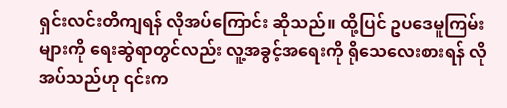ရှင်းလင်းတိကျရန် လိုအပ်ကြောင်း ဆိုသည်။ ထို့ပြင် ဥပဒေမူကြမ်းများကို ရေးဆွဲရာတွင်လည်း လူ့အခွင့်အရေးကို ရိုသေလေးစားရန် လိုအပ်သည်ဟု ၎င်းက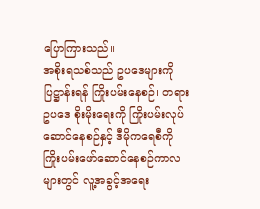ပြောကြားသည်။
အစိုးရသစ်သည် ဥပဒေများကို ပြဋ္ဌာန်းရန် ကြိုးပမ်းနေစဉ်၊ တရားဥပဒေ စိုးမိုးရေးကို ကြိုးပမ်းလုပ်ဆောင်နေစဉ်နှင့် ဒီမိုကရေစီကို ကြိုးပမ်းဖော်ဆောင်နေစဉ်ကာလများတွင် လူ့အခွင့်အရေး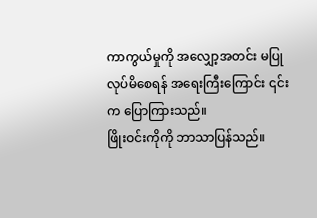ကာကွယ်မှုကို အလျှော့အတင်း မပြုလုပ်မိစေရန် အရေးကြီးကြောင်း ၎င်းက ပြောကြားသည်။
ဖြိုးဝင်းကိုကို ဘာသာပြန်သည်။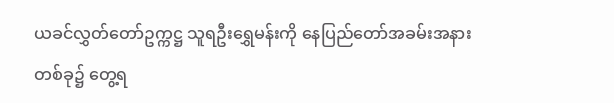ယခင်လွှတ်တော်ဥက္ကဋ္ဌ သူရဦးရွှေမန်းကို နေပြည်တော်အခမ်းအနား တစ်ခု၌ တွေ့ရ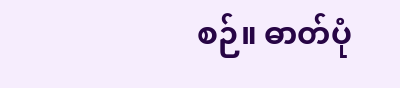စဉ်။ ဓာတ်ပုံ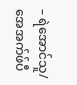– ရဲအောင်သူ/ အေအက်ဖ်ပီ